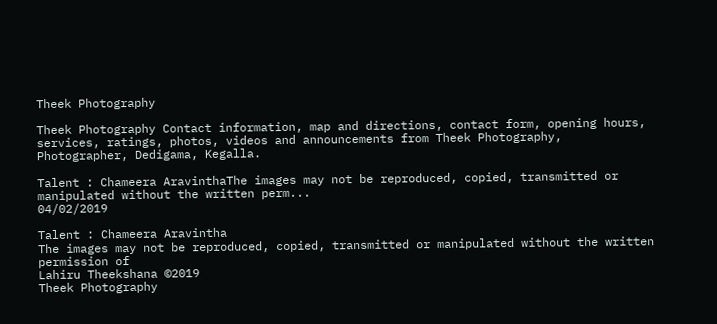Theek Photography

Theek Photography Contact information, map and directions, contact form, opening hours, services, ratings, photos, videos and announcements from Theek Photography, Photographer, Dedigama, Kegalla.

Talent : Chameera AravinthaThe images may not be reproduced, copied, transmitted or manipulated without the written perm...
04/02/2019

Talent : Chameera Aravintha
The images may not be reproduced, copied, transmitted or manipulated without the written permission of
Lahiru Theekshana ©2019
Theek Photography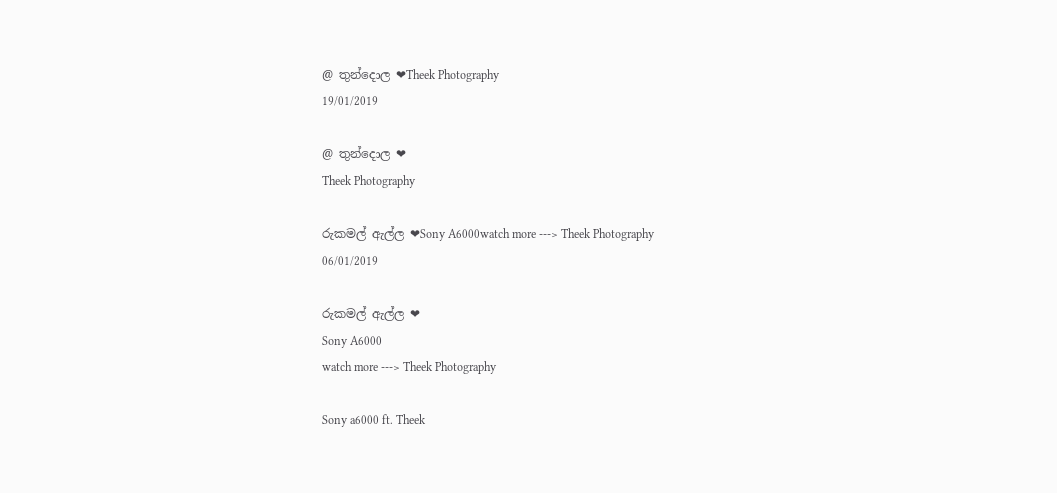@ තුන්දොල ❤Theek Photography
19/01/2019

@ තුන්දොල ❤
Theek Photography

රුකමල් ඇල්ල ❤Sony A6000watch more ---> Theek Photography
06/01/2019

රුකමල් ඇල්ල ❤
Sony A6000
watch more ---> Theek Photography

Sony a6000 ft. Theek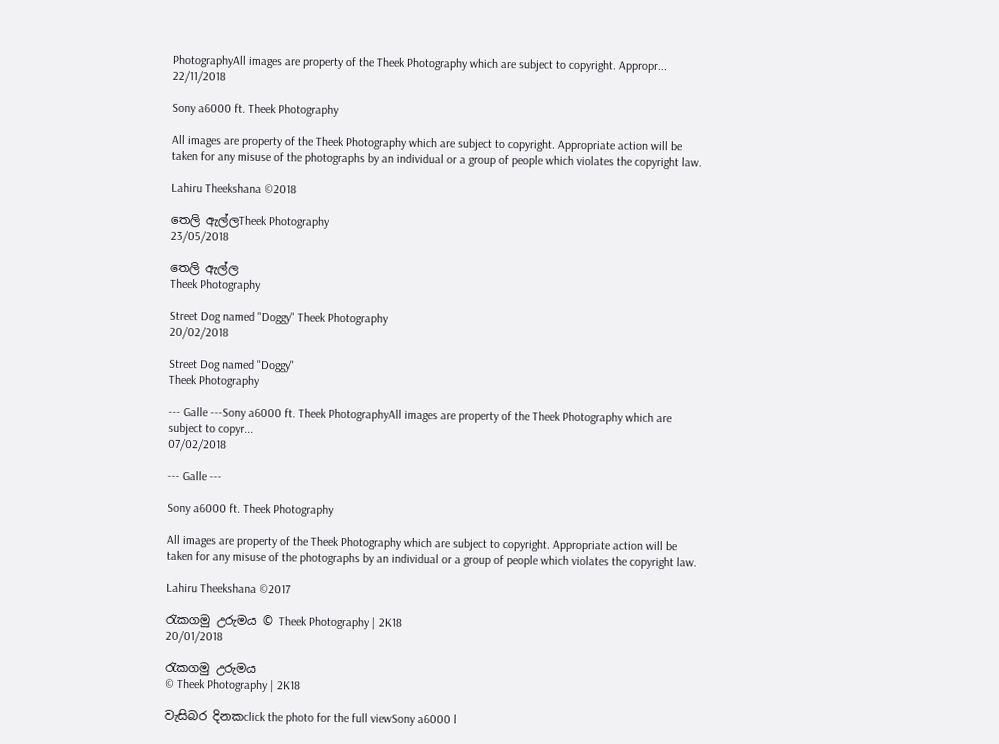PhotographyAll images are property of the Theek Photography which are subject to copyright. Appropr...
22/11/2018

Sony a6000 ft. Theek Photography

All images are property of the Theek Photography which are subject to copyright. Appropriate action will be taken for any misuse of the photographs by an individual or a group of people which violates the copyright law.

Lahiru Theekshana ©2018

තෙලි ඇල්ලTheek Photography
23/05/2018

තෙලි ඇල්ල
Theek Photography

Street Dog named "Doggy" Theek Photography
20/02/2018

Street Dog named "Doggy"
Theek Photography

--- Galle ---Sony a6000 ft. Theek PhotographyAll images are property of the Theek Photography which are subject to copyr...
07/02/2018

--- Galle ---

Sony a6000 ft. Theek Photography

All images are property of the Theek Photography which are subject to copyright. Appropriate action will be taken for any misuse of the photographs by an individual or a group of people which violates the copyright law.

Lahiru Theekshana ©2017

රැ‍කග‍මු ‍උ‍රු‍ම‍ය © Theek Photography | 2K18
20/01/2018

රැ‍කග‍මු ‍උ‍රු‍ම‍ය
© Theek Photography | 2K18

වැසිබර දිනකclick the photo for the full viewSony a6000 l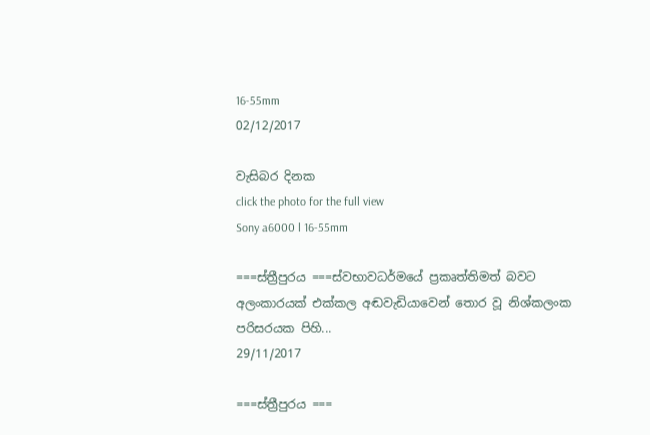16-55mm
02/12/2017

වැසිබර දිනක
click the photo for the full view
Sony a6000 l 16-55mm

===ස්‍ත්‍රී‍පු‍ර‍ය ===ස්වභාවධර්මයේ ප්‍රකෘත්තිමත් බවට අලංකාරයක් එක්කල අඬවැඩියාවෙන් තොර වූ නිශ්කලංක පරිසරයක පිහි...
29/11/2017

===ස්‍ත්‍රී‍පු‍ර‍ය ===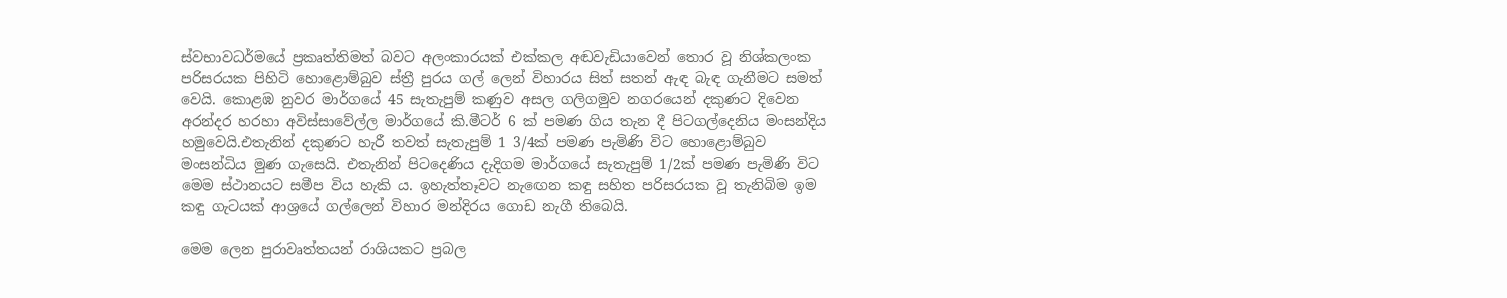ස්වභාවධර්මයේ ප්‍රකෘත්තිමත් බවට අලංකාරයක් එක්කල අඬවැඩියාවෙන් තොර වූ නිශ්කලංක පරිසරයක පිහිටි හොළොම්බුව ස්ත්‍රී පුරය ගල් ලෙන් විහාරය සිත් සතන් ඇඳ බැඳ ගැනීමට සමත් වෙයි. කොළඹ නුවර මාර්ගයේ 45 සැතැපුම් කණුව අසල ගලිගමුව නගරයෙන් දකුණට දිවෙන අරන්දර හරහා අවිස්සාවේල්ල මාර්ගයේ කි.මීටර් 6 ක් පමණ ගිය තැන දී පිටගල්දෙනිය මංසන්දිය හමුවෙයි.එතැනින් දකුණට හැරී තවත් සැතැපුම් 1 3/4ක් පමණ පැමිණි විට හොළොම්බුව මංසන්ධිය මුණ ගැසෙයි. එතැනින් පිටදෙණිය දැදිගම මාර්ගයේ සැතැපුම් 1/2ක් පමණ පැමිණි විට මෙම ස්ථානයට සමීප විය හැකි ය. ඉහැත්තෑවට නැඟෙන කඳු සහිත පරිසරයක වූ තැනිබිම ඉම කඳු ගැටයක් ආශ්‍රයේ ගල්ලෙන් විහාර මන්දිරය ගොඩ නැගී තිබෙයි.

මෙම ලෙන පුරාවෘත්තයන් රාශියකට ප්‍රබල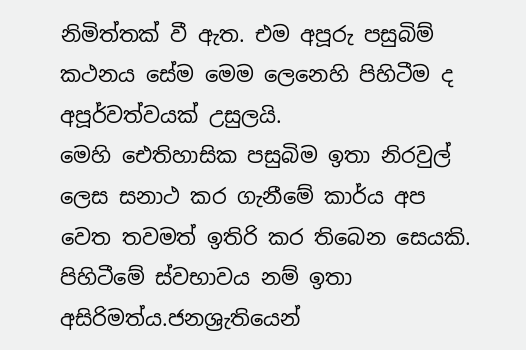නිමිත්තක් වී ඇත. එම අපූරු පසුබිම් කථනය සේම මෙම ලෙනෙහි පිහිටීම ද අපූර්වත්වයක් උසුලයි.
මෙහි ඓතිහාසික පසුබිම ඉතා නිරවුල් ලෙස සනාථ කර ගැනීමේ කාර්ය අප වෙත තවමත් ඉතිරි කර තිබෙන සෙයකි. පිහිටීමේ ස්වභාවය නම් ඉතා අසිරිමත්ය.ජනශ්‍රැතියෙන්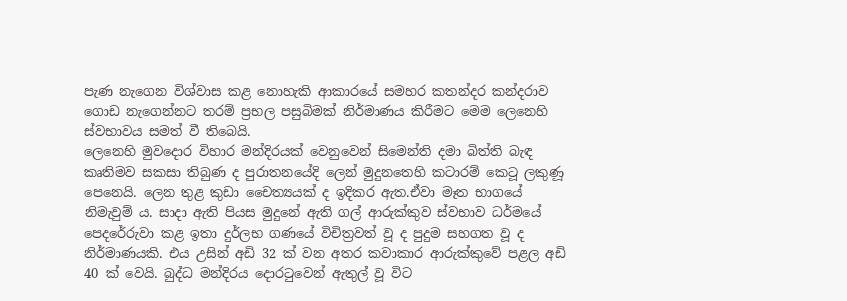පැණ නැගෙන විශ්වාස කළ නොහැකි ආකාරයේ සමහර කතන්දර කන්දරාව ගොඩ නැගෙන්නට තරම් ප්‍රභල පසුබිමක් නිර්මාණය කිරීමට මෙම ලෙනෙහි ස්වභාවය සමත් වී තිබෙයි.
ලෙනෙහි මුවදොර විහාර මන්දිරයක් වෙනුවෙන් සිමෙන්ති දමා බිත්ති බැඳ කෘතිමව සකසා තිබුණ ද පුරාතනයේදි ලෙන් මුදුනතෙහි කටාරම් කෙටූ ලකුණූ පෙනෙයි. ලෙන තුළ කුඩා චෛත්‍යයක් ද ඉදිකර ඇත.ඒවා මෑත භාගයේ නිමැවුම් ය. සාදා ඇති පියස මුදුනේ ඇති ගල් ආරුක්කුව ස්වභාව ධර්මයේ පෙදරේරුවා කළ ඉතා දුර්ලභ ගණයේ විචිත්‍රවත් වූ ද පුදුම සහගත වූ ද නිර්මාණයකි. එය උසින් අඩි 32 ක් වන අතර කවාකාර ආරුක්කුවේ පළල අඩි 40 ක් වෙයි. බුද්ධ මන්දිරය දොරටුවෙන් ඇතුල් වූ විට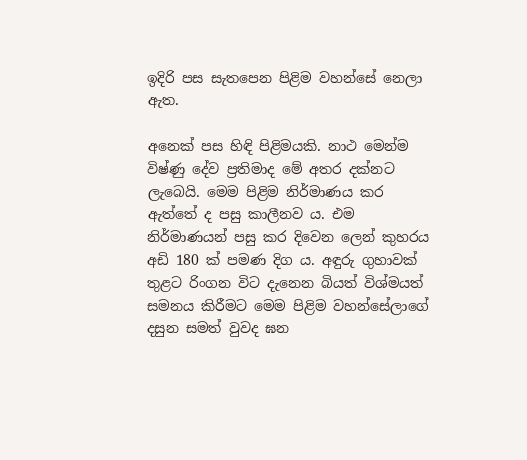ඉදිරි පස සැතපෙන පිළිම වහන්සේ නෙලා ඇත.

අනෙක් පස හිඳි පිළිමයකි. නාථ මෙන්ම විෂ්ණු දේව ප්‍රතිමාද මේ අතර දක්නට ලැබෙයි. මෙම පිළිම නිර්මාණය කර ඇත්තේ ද පසු කාලීනව ය. එම නිර්මාණයන් පසු කර දිවෙන ලෙන් කුහරය අඩි 180 ක් පමණ දිග ය. අඳුරු ගුහාවක් තුළට රිංගන විට දැනෙන බියත් විශ්මයත් සමනය කිරීමට මෙම පිළිම වහන්සේලාගේ දසුන සමත් වුවද ඝන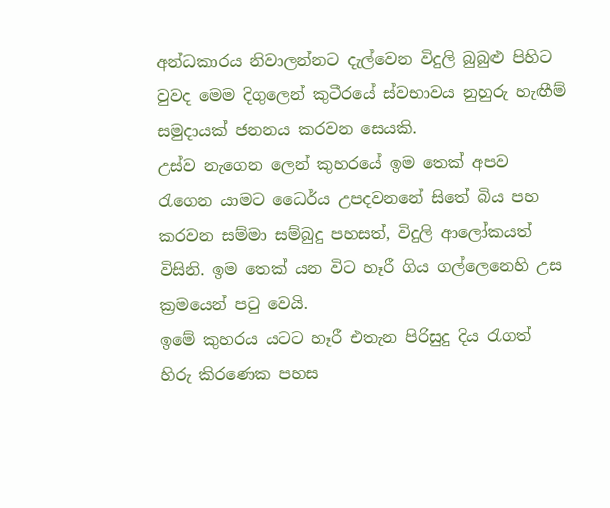අන්ධකාරය නිවාලන්නට දැල්වෙන විදුලි බුබුළු පිහිට වුවද මෙම දිගුලෙන් කුටීරයේ ස්වභාවය නුහුරු හැඟීම් සමුදායක් ජනනය කරවන සෙයකි.
උස්ව නැගෙන ලෙන් කුහරයේ ඉම තෙක් අපව රැගෙන යාමට ධෛර්ය උපදවනනේ සිතේ බිය පහ කරවන සම්මා සම්බුදු පහසත්, විදුලි ආලෝකයත් විසිනි. ඉම තෙක් යන විට හෑරී ගිය ගල්ලෙනෙහි උස ක්‍රමයෙන් පටු වෙයි.
ඉමේ කුහරය යටට හෑරී එතැන පිරිසුදු දිය රැගත් හිරු කිරණෙක පහස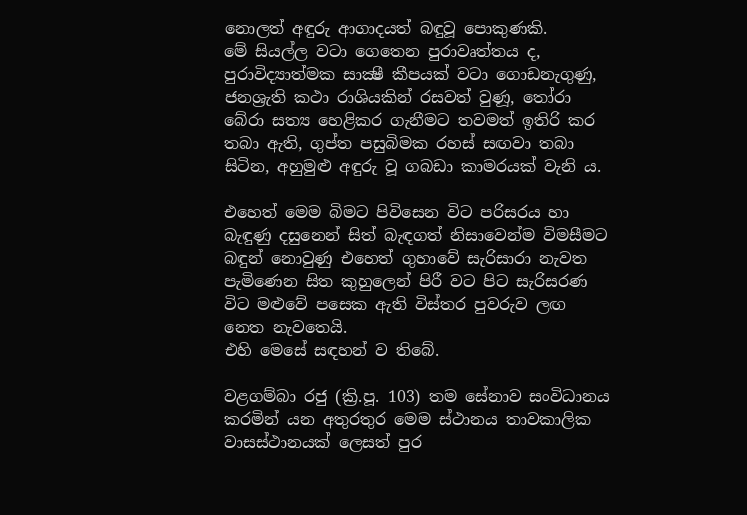නොලත් අඳුරු ආගාදයත් බඳුවූ පොකුණකි.
මේ සියල්ල වටා ගෙතෙන පුරාවෘත්තය ද, පුරාවිද්‍යාත්මක සාක්‍ෂී කීපයක් වටා ගොඩනැගුණු, ජනශ්‍රැති කථා රාශියකින් රසවත් වුණූ, තෝරා බේරා සත්‍ය හෙළිකර ගැනීමට තවමත් ඉතිරි කර තබා ඇති, ගුප්ත පසුබිමක රහස් සඟවා තබා සිටින, අහුමුළු අඳුරු වූ ගබඩා කාමරයක් වැනි ය.

එහෙත් මෙම බිමට පිවිසෙන විට පරිසරය හා බැඳුණු දසුනෙන් සිත් බැඳගත් නිසාවෙන්ම විමසීමට බඳුන් නොවුණු එහෙත් ගුහාවේ සැරිසාරා නැවත පැමිණෙන සිත කුහුලෙන් පිරී වට පිට සැරිසරණ විට මළුවේ පසෙක ඇති විස්තර පුවරුව ලඟ නෙත නැවතෙයි.
එහි මෙසේ සඳහන් ව තිබේ.

වළගම්බා රජු (ක්‍රි.පූ. 103) තම සේනාව සංවිධානය කරමින් යන අතුරතුර මෙම ස්ථානය තාවකාලික වාසස්ථානයක් ලෙසත් පුර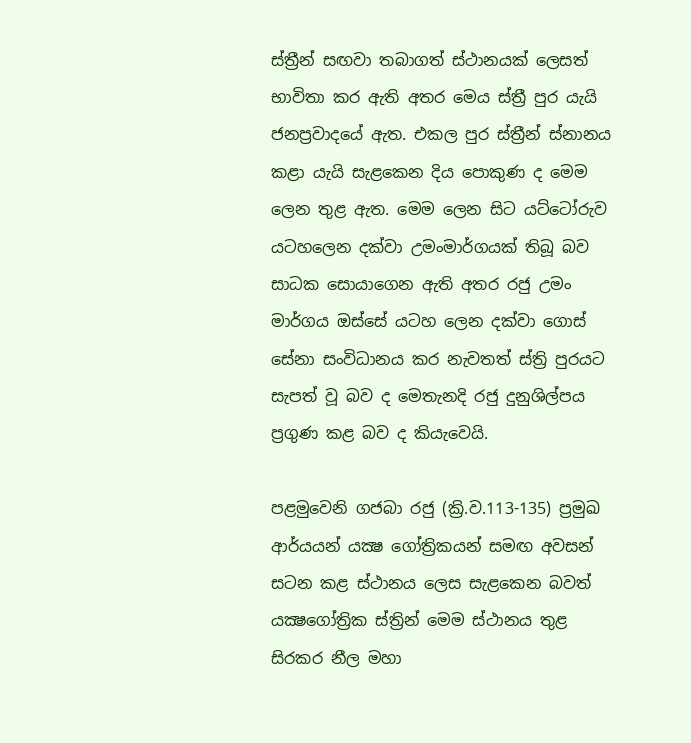ස්ත්‍රීන් සඟවා තබාගත් ස්ථානයක් ලෙසත් භාවිතා කර ඇති අතර මෙය ස්ත්‍රී පුර යැයි ජනප්‍රවාදයේ ඇත. එකල පුර ස්ත්‍රීන් ස්නානය කළා යැයි සැළකෙන දිය පොකුණ ද මෙම ලෙන තුළ ඇත. මෙම ලෙන සිට යට්ටෝරුව යටහලෙන දක්වා උමංමාර්ගයක් තිබූ බව සාධක සොයාගෙන ඇති අතර රජු උමං මාර්ගය ඔස්සේ යටහ ලෙන දක්වා ගොස් සේනා සංවිධානය කර නැවතත් ස්ත්‍රි පුරයට සැපත් වූ බව ද මෙතැනදි රජු දුනුශිල්පය ප්‍රගුණ කළ බව ද කියැවෙයි.

පළමුවෙනි ගජබා රජු (ක්‍රි.ව.113-135) ප්‍රමුඛ ආර්යයන් යක්‍ෂ ගෝත්‍රිකයන් සමඟ අවසන් සටන කළ ස්ථානය ලෙස සැළකෙන බවත් යක්‍ෂගෝත්‍රික ස්ත්‍රින් මෙම ස්ථානය තුළ සිරකර නීල මහා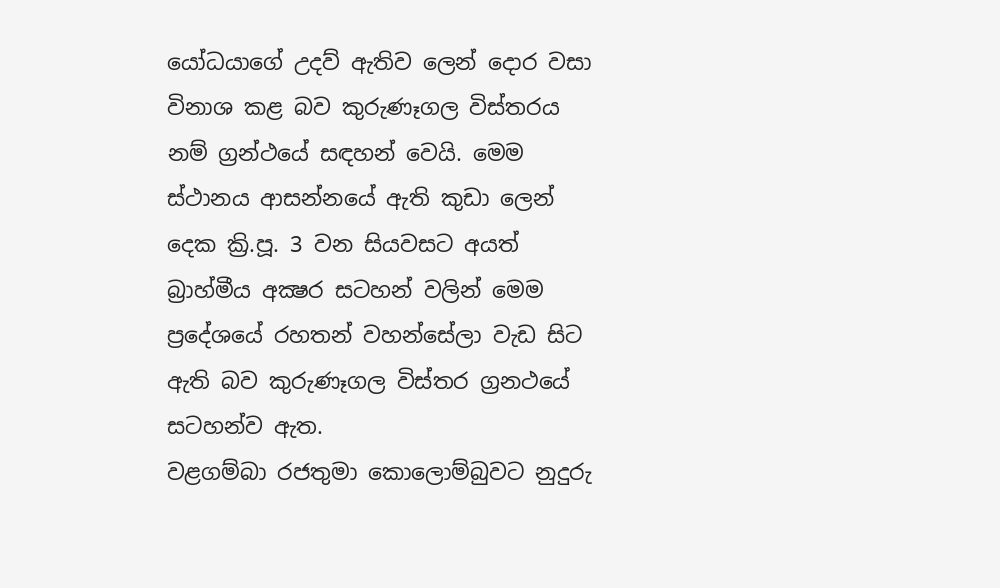යෝධයාගේ උදව් ඇතිව ලෙන් දොර වසා විනාශ කළ බව කුරුණෑගල විස්තරය නම් ග්‍රන්ථයේ සඳහන් වෙයි. මෙම ස්ථානය ආසන්නයේ ඇති කුඩා ලෙන් දෙක ක්‍රි.පූ. 3 වන සියවසට අයත් බ්‍රාහ්මීය අක්‍ෂර සටහන් වලින් මෙම ප්‍රදේශයේ රහතන් වහන්සේලා වැඩ සිට ඇති බව කුරුණෑගල විස්තර ග්‍රනථයේ සටහන්ව ඇත.
වළගම්බා රජතුමා කොලොම්බුවට නුදුරු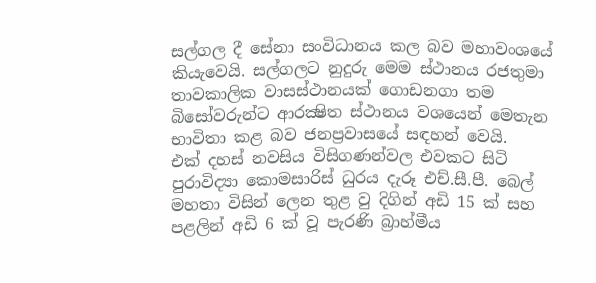සල්ගල දී සේනා සංවිධානය කල බව මහාවංශයේ කියැවෙයි. සල්ගලට නුදුරු මෙම ස්ථානය රජතුමා තාවකාලික වාසස්ථානයක් ගොඩනගා තම බිසෝවරුන්ට ආරක්‍ෂිත ස්ථානය වශයෙන් මෙතැන භාවිතා කළ බව ජනප්‍රවාසයේ සඳහන් වෙයි.
එක් දහස් නවසිය විසිගණන්වල එවකට සිටි පුරාවිද්‍යා කොමසාරිස් ධුරය දැරූ එච්.සී.පී. බෙල් මහතා විසින් ලෙන තුළ වු දිගින් අඩි 15 ක් සහ පළලින් අඩි 6 ක් වූ පැරණි බ්‍රාහ්මීය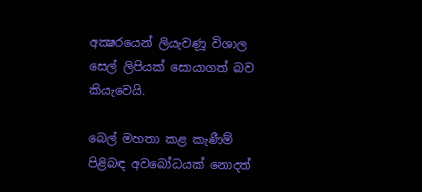අක්‍ෂරයෙන් ලියැවණූ විශාල සෙල් ලිපියක් සොයාගත් බව කියැවෙයි.

බෙල් මහතා කළ කැණීම් පිළිබඳ අවබෝධයක් නොදත්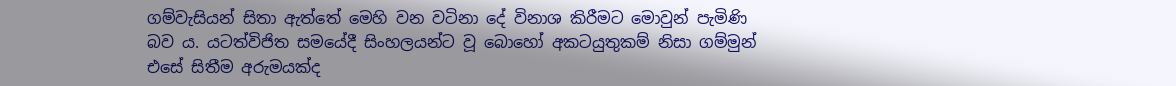ගම්වැසියන් සිතා ඇත්තේ මෙහි වන වටිනා දේ විනාශ කිරීමට මොවුන් පැමිණි බව ය. යටත්විජිත සමයේදී සිංහලයන්ට වූ බොහෝ අකටයුතුකම් නිසා ගම්මුන් එසේ සිතීම අරුමයක්ද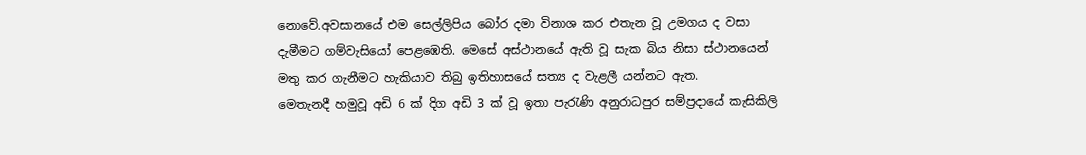නොවේ.අවසානයේ එම සෙල්ලිපිය බෝර දමා විනාශ කර එතැන වූ උමගය ද වසා දැමීමට ගම්වැසියෝ පෙළඹෙති. මෙසේ අස්ථානයේ ඇති වූ සැක බිය නිසා ස්ථානයෙන් මතු කර ගැනීමට හැකියාව තිබු ඉතිහාසයේ සත්‍ය ද වැළලී යන්නට ඇත.
මෙතැනදී හමුවූ අඩි 6 ක් දිග අඩි 3 ක් වූ ඉතා පැරැණි අනුරාධපුර සම්ප්‍රදායේ කැසිකිලි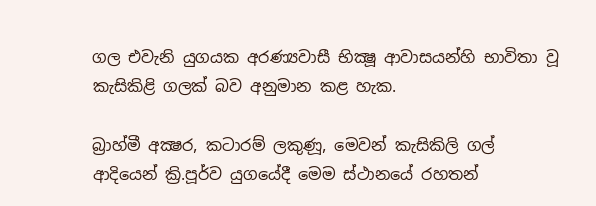ගල එවැනි යුගයක අරණ්‍යවාසී භික්‍ෂූ ආවාසයන්හි භාවිතා වූ කැසිකිළි ගලක් බව අනුමාන කළ හැක.

බ්‍රාහ්මී අක්‍ෂර, කටාරම් ලකුණූ, මෙවන් කැසිකිලි ගල් ආදියෙන් ක්‍රි.පූර්ව යුගයේදී මෙම ස්ථානයේ රහතන්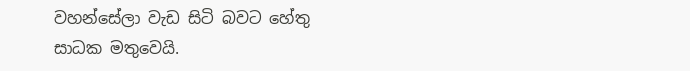වහන්සේලා වැඩ සිටි බවට හේතු සාධක මතුවෙයි.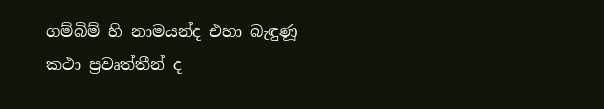ගම්බිම් හි නාමයන්ද එහා බැඳුණූ කථා ප්‍රවෘත්තීන් ද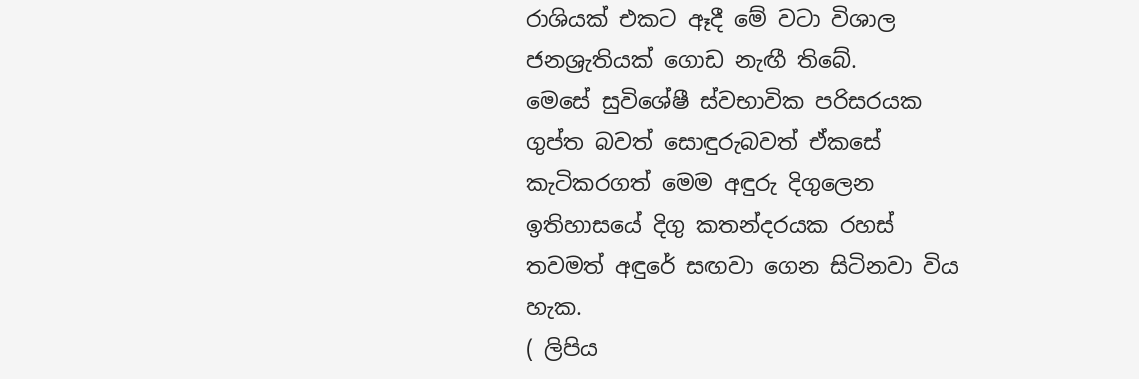රාශියක් එකට ඈදී මේ වටා විශාල ජනශ්‍රැතියක් ගොඩ නැඟී තිබේ.
මෙසේ සුවිශේෂී ස්වභාවික පරිසරයක ගුප්ත බවත් සොඳුරුබවත් ඒකසේ කැටිකරගත් මෙම අඳුරු දිගුලෙන ඉතිහාසයේ දිගු කතන්දරයක රහස් තවමත් අඳුරේ සඟවා ගෙන සිටිනවා විය හැක.
( ලි‍පි‍ය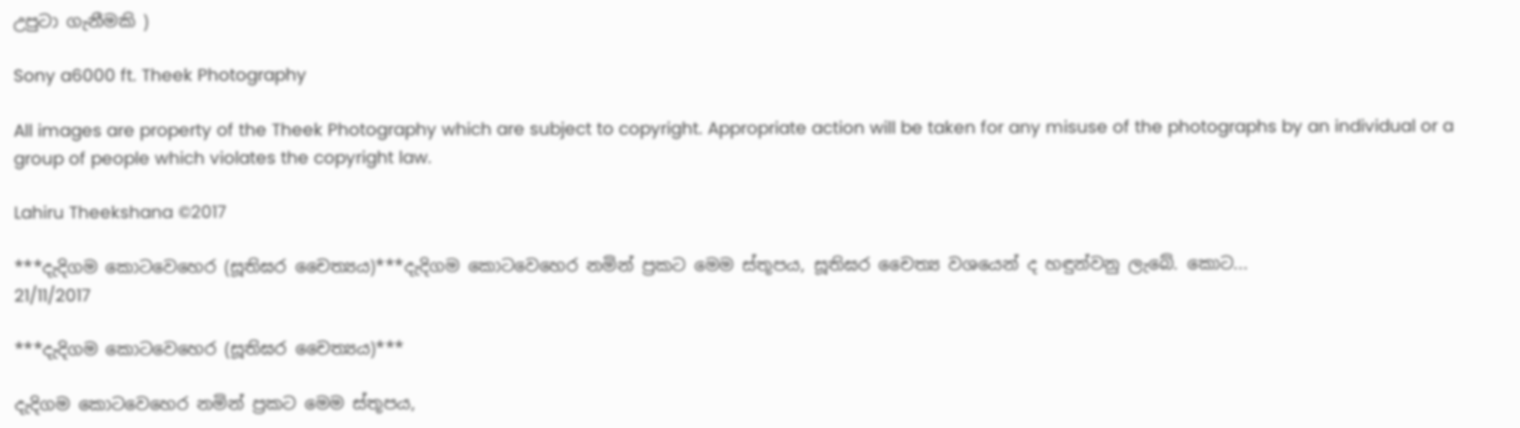උ‍පු‍ටා ‍ගැ‍නී‍ම‍කි )

Sony a6000 ft. Theek Photography

All images are property of the Theek Photography which are subject to copyright. Appropriate action will be taken for any misuse of the photographs by an individual or a group of people which violates the copyright law.

Lahiru Theekshana ©2017

***දැදිගම කොටවෙහෙර (සූතිඝර චෛත්‍යය)***දැදිගම කොටවෙහෙර නමින් ප්‍රකට මෙම ස්තූපය, සූතිඝර චෛත්‍ය වශයෙන් ද හඳුන්වනු ලැබේ. කොට...
21/11/2017

***දැදිගම කොටවෙහෙර (සූතිඝර චෛත්‍යය)***

දැදිගම කොටවෙහෙර නමින් ප්‍රකට මෙම ස්තූපය,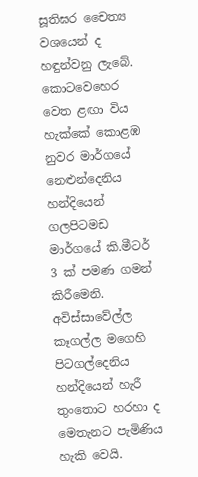සූතිඝර චෛත්‍ය වශයෙන් ද හඳුන්වනු ලැබේ. කොටවෙහෙර වෙත ළඟා විය හැක්කේ කොළඹ නුවර මාර්ගයේ නෙළුන්දෙනිය හන්දියෙන් ගලපිටමඩ මාර්ගයේ කි.මීටර් 3 ක් පමණ ගමන් කිරීමෙනි. අවිස්සාවේල්ල කෑගල්ල මගෙහි පිටගල්දෙනිය හන්දියෙන් හැරී තුංතොට හරහා ද මෙතැනට පැමිණිය හැකි වෙයි.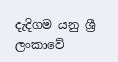දැදිගම යනු ශ්‍රී ලංකාවේ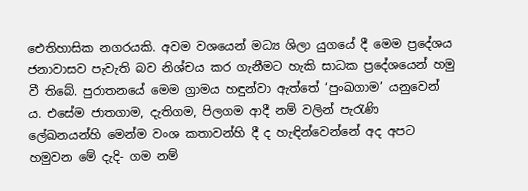ඓතිහාසික නගරයකි. අවම වශයෙන් මධ්‍ය ශිලා යුගයේ දී මෙම ප්‍රදේශය ජනාවාසව පැවැති බව නිශ්චය කර ගැනීමට හැකි සාධක ප්‍රදේශයෙන් හමු වී තිබේ. පුරාතනයේ මෙම ග්‍රාමය හඳුන්වා ඇත්තේ ‘පුංඛගාම’ යනුවෙන් ය. එසේම ජාතගාම, දැතිගම, පිලගම ආදී නම් වලින් පැරැණි ලේඛනයන්හි මෙන්ම වංශ කතාවන්හි දී ද හැඳින්වෙන්නේ අද අපට හමුවන මේ දැදි- ගම නම්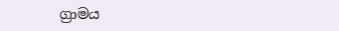ග්‍රාමය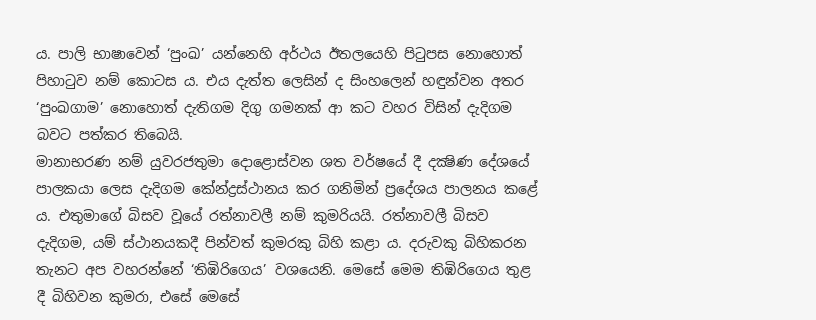ය. පාලි භාෂාවෙන් ‘පුංඛ’ යන්නෙහි අර්ථය ඊතලයෙහි පිටුපස නොහොත් පිහාටුව නම් කොටස ය. එය දැත්ත ලෙසින් ද සිංහලෙන් හඳුන්වන අතර ‘පුංඛගාම’ නොහොත් දැතිගම දිගු ගමනක් ආ කට වහර විසින් දැදිගම බවට පත්කර තිබෙයි.
මානාභරණ නම් යුවරජතුමා දොළොස්වන ශත වර්ෂයේ දී දක්‍ෂිණ දේශයේ පාලකයා ලෙස දැදිගම කේන්ද්‍රස්ථානය කර ගනිමින් ප්‍රදේශය පාලනය කළේ ය. එතුමාගේ බිසව වූයේ රත්නාවලී නම් කුමරියයි. රත්නාවලී බිසව දැදිගම, යම් ස්ථානයකදී පින්වත් කුමරකු බිහි කළා ය. දරුවකු බිහිකරන තැනට අප වහරන්නේ ‘තිඹිරිගෙය’ වශයෙනි. මෙසේ මෙම තිඹිරිගෙය තුළ දී බිහිවන කුමරා, එසේ මෙසේ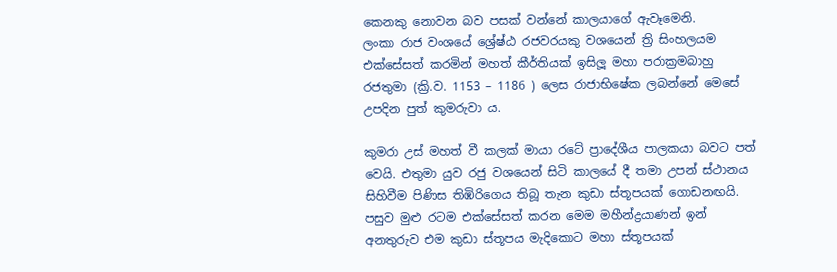කෙනකු නොවන බව පසක් වන්නේ කාලයාගේ ඇවෑමෙනි.
ලංකා රාජ වංශයේ ශ්‍රේෂ්ඨ රජවරයකු වශයෙන් ත්‍රි සිංහලයම එක්සේසත් කරමින් මහත් කීර්තියක් ඉසිලූ මහා පරාක්‍රමබාහු රජතුමා (ක්‍රි.ව. 1153 – 1186 ) ලෙස රාජාභිෂේක ලබන්නේ මෙසේ උපදින පුත් කුමරුවා ය.

කුමරා උස් මහත් වී කලක් මායා රටේ ප්‍රාදේශීය පාලකයා බවට පත් වෙයි. එතුමා යුව රජු වශයෙන් සිටි කාලයේ දී තමා උපන් ස්ථානය සිහිවීම පිණිස තිඹිරිගෙය තිබූ තැන කුඩා ස්තූපයක් ගොඩනඟයි. පසුව මුළු රටම එක්සේසත් කරන මෙම මහීන්ද්‍රයාණන් ඉන් අනතුරුව එම කුඩා ස්තූපය මැදිකොට මහා ස්තූපයක්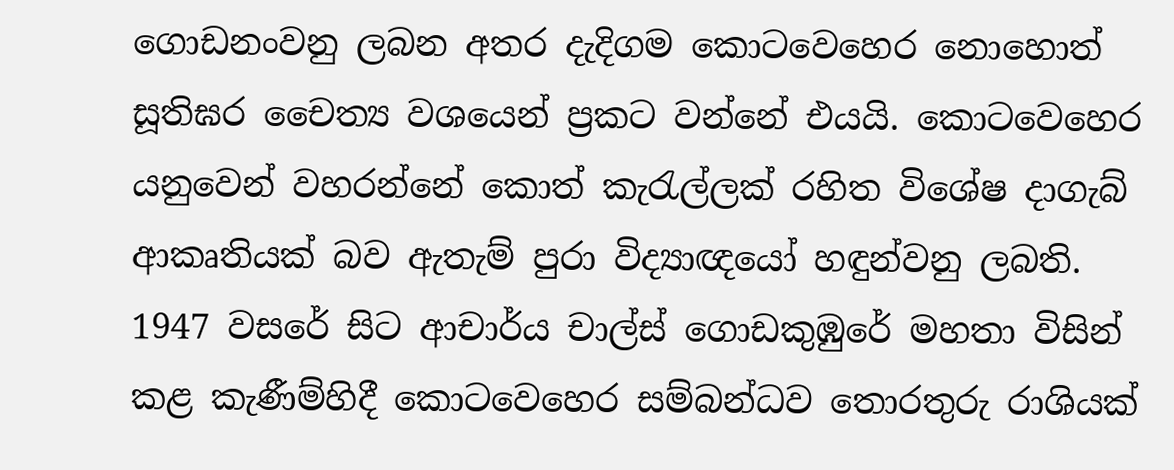ගොඩනංවනු ලබන අතර දැදිගම කොටවෙහෙර නොහොත් සූතිඝර චෛත්‍ය වශයෙන් ප්‍රකට වන්නේ එයයි. කොටවෙහෙර යනුවෙන් වහරන්නේ කොත් කැරැල්ලක් රහිත විශේෂ දාගැබ් ආකෘතියක් බව ඇතැම් පුරා විද්‍යාඥයෝ හඳුන්වනු ලබති.
1947 වසරේ සිට ආචාර්ය චාල්ස් ගොඩකුඹුරේ මහතා විසින් කළ කැණීම්හිදී කොටවෙහෙර සම්බන්ධව තොරතුරු රාශියක්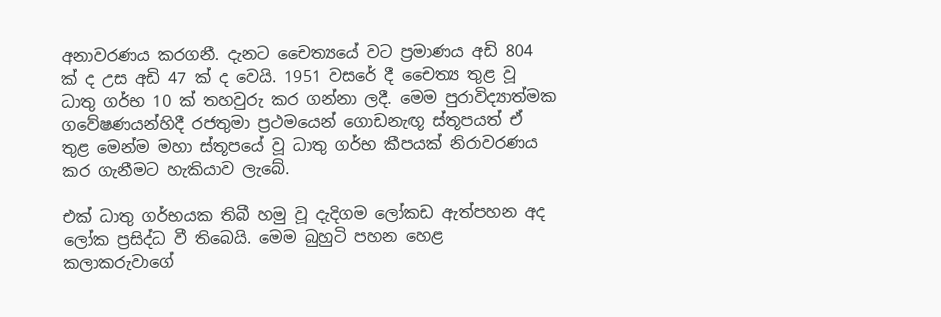අනාවරණය කරගනී. දැනට චෛත්‍යයේ වට ප්‍රමාණය අඩි 804 ක් ද උස අඩි 47 ක් ද වෙයි. 1951 වසරේ දී චෛත්‍ය තුළ වූ ධාතු ගර්භ 10 ක් තහවුරු කර ගන්නා ලදී. මෙම පුරාවිද්‍යාත්මක ගවේෂණයන්හිදී රජතුමා ප්‍රථමයෙන් ගොඩනැඟූ ස්තූපයත් ඒ තුළ මෙන්ම මහා ස්තූපයේ වූ ධාතු ගර්භ කීපයක් නිරාවරණය කර ගැනීමට හැකියාව ලැබේ.

එක් ධාතු ගර්භයක තිබී හමු වූ දැදිගම ලෝකඩ ඇත්පහන අද ලෝක ප්‍රසිද්ධ වී තිබෙයි. මෙම බුහුටි පහන හෙළ කලාකරුවාගේ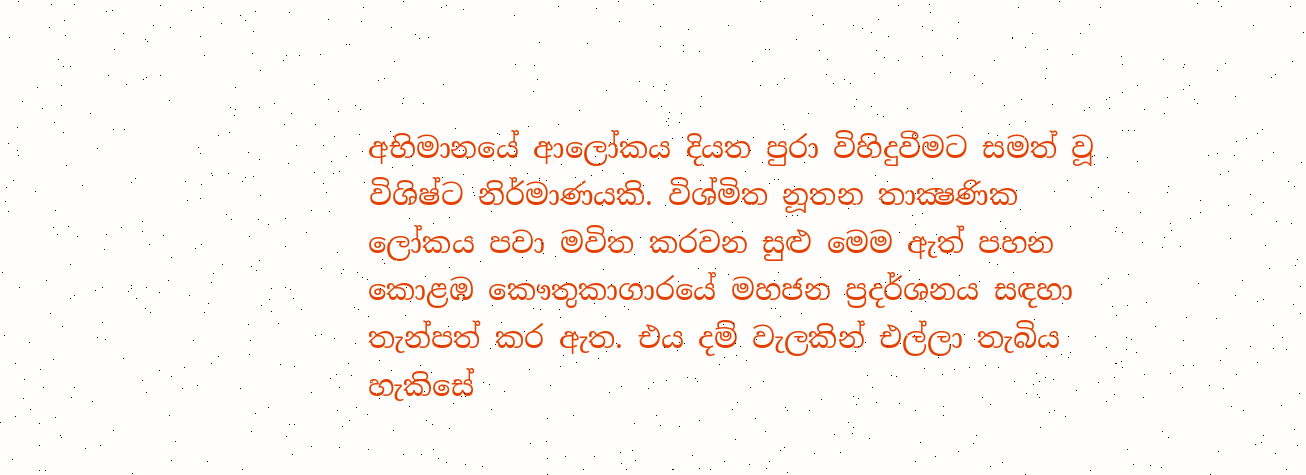අභිමානයේ ආලෝකය දියත පුරා විහිදුවීමට සමත් වූ විශිෂ්ට නිර්මාණයකි. විශ්මිත නූතන තාක්‍ෂණික ලෝකය පවා මවිත කරවන සුළු මෙම ඇත් පහන කොළඹ කෞතුකාගාරයේ මහජන ප්‍රදර්ශනය සඳහා තැන්පත් කර ඇත. එය දම් වැලකින් එල්ලා තැබිය හැකිසේ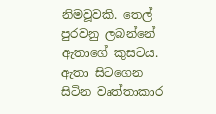නිමවූවකි. තෙල් පුරවනු ලබන්නේ ඇතාගේ කුසටය. ඇතා සිටගෙන සිටින වෘත්තාකාර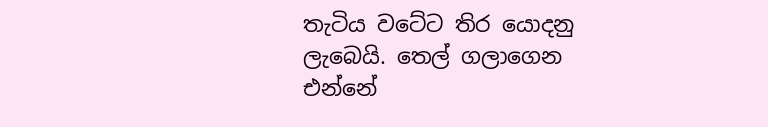තැටිය වටේට තිර යොදනු ලැබෙයි. තෙල් ගලාගෙන එන්නේ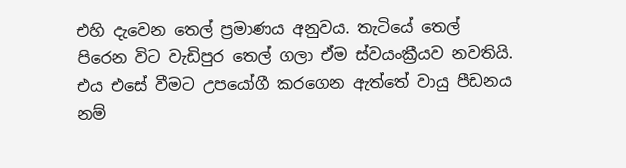එහි දැවෙන තෙල් ප්‍රමාණය අනුවය. තැටියේ තෙල් පිරෙන විට වැඩිපුර තෙල් ගලා ඒම ස්වයංක්‍රීයව නවතියි. එය එසේ වීමට උපයෝගී කරගෙන ඇත්තේ වායු පීඩනය නම්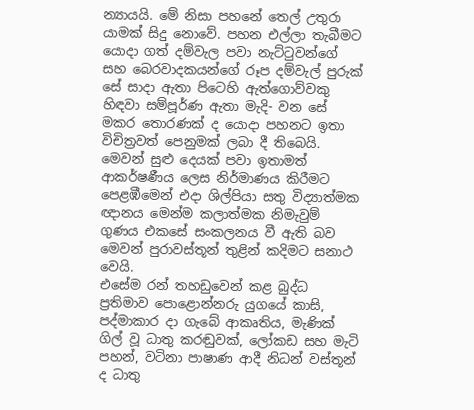න්‍යායයි. මේ නිසා පහනේ තෙල් උතුරා යාමක් සිදු නොවේ. පහන එල්ලා තැබීමට යොදා ගත් දම්වැල පවා නැට්ටුවන්ගේ සහ බෙරවාදකයන්ගේ රූප දම්වැල් පුරුක් සේ සාදා ඇතා පිටෙහි ඇත්ගොව්වකු හිඳවා සම්පූර්ණ ඇතා මැදි- වන සේ මකර තොරණක් ද යොදා පහනට ඉතා විචිත්‍රවත් පෙනුමක් ලබා දී තිබෙයි. මෙවන් සුළු දෙයක් පවා ඉතාමත් ආකර්ෂණීය ලෙස නිර්මාණය කිරීමට පෙළඹීමෙන් එදා ශිල්පියා සතු විද්‍යාත්මක ඥානය මෙන්ම කලාත්මක නිමැවුම් ගුණය එකසේ සංකලනය වී ඇති බව මෙවන් පුරාවස්තූන් තුළින් කදිමට සනාථ වෙයි.
එසේම රන් තහඩුවෙන් කළ බුද්ධ ප්‍රතිමාව පොළොන්නරු යුගයේ කාසි, පද්මාකාර දා ගැබේ ආකෘතිය, මැණික් ගිල් වූ ධාතු කරඬුවක්, ලෝකඩ සහ මැටි පහන්, වටිනා පාෂාණ ආදී නිධන් වස්තූන් ද ධාතු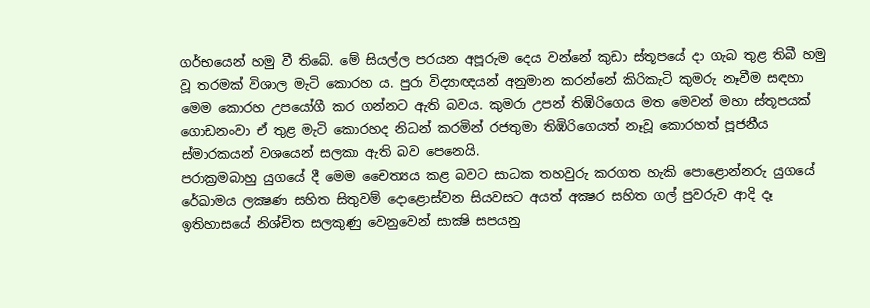ගර්භයෙන් හමු වී තිබේ. මේ සියල්ල පරයන අපූරුම දෙය වන්නේ කුඩා ස්තූපයේ දා ගැබ තුළ තිබී හමු වූ තරමක් විශාල මැටි කොරහ ය. පුරා විද්‍යාඥයන් අනුමාන කරන්නේ කිරිකැටි කුමරු නෑවීම සඳහා මෙම කොරහ උපයෝගී කර ගන්නට ඇති බවය. කුමරා උපන් තිඹිරිගෙය මත මෙවන් මහා ස්තූපයක් ගොඩනංවා ඒ තුළ මැටි කොරහද නිධන් කරමින් රජතුමා තිඹිරිගෙයත් නෑවූ කොරහත් පූජනීය ස්මාරකයන් වශයෙන් සලකා ඇති බව පෙනෙයි.
පරාක්‍රමබාහු යුගයේ දී මෙම චෛත්‍යය කළ බවට සාධක තහවුරු කරගත හැකි පොළොන්නරු යුගයේ රේඛාමය ලක්‍ෂණ සහිත සිතුවම් දොළොස්වන සියවසට අයත් අක්‍ෂර සහිත ගල් පුවරුව ආදි දෑ ඉතිහාසයේ නිශ්චිත සලකුණු වෙනුවෙන් සාක්‍ෂි සපයනු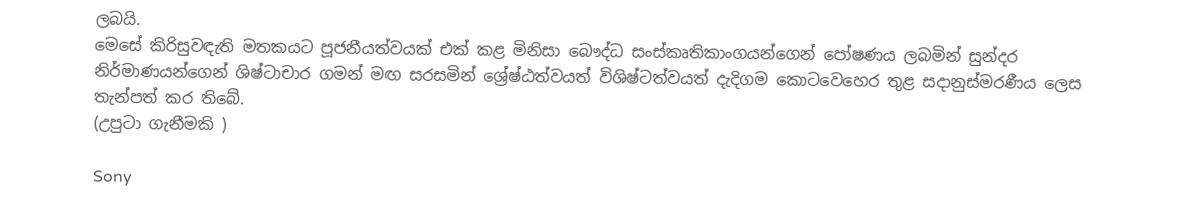ලබයි.
මෙසේ කිරිසුවඳැති මතකයට පූජනීයත්වයක් එක් කළ මිනිසා බෞද්ධ සංස්කෘතිකාංගයන්ගෙන් පෝෂණය ලබමින් සුන්දර නිර්මාණයන්ගෙන් ශිෂ්ටාචාර ගමන් මඟ සරසමින් ශ්‍රේෂ්ඨත්වයත් විශිෂ්ටත්වයත් දැදිගම කොටවෙහෙර තුළ සදානුස්මරණීය ලෙස තැන්පත් කර තිබේ.
(උ‍පු‍ටා ‍ගැ‍නී‍ම‍කි )

Sony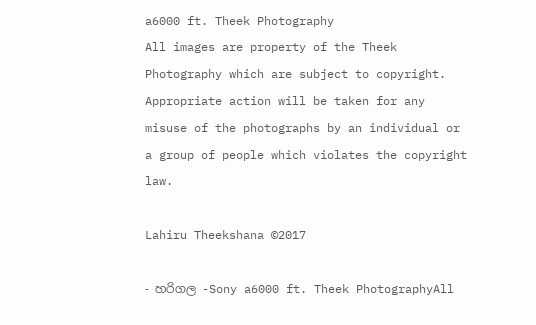a6000 ft. Theek Photography
All images are property of the Theek Photography which are subject to copyright. Appropriate action will be taken for any misuse of the photographs by an individual or a group of people which violates the copyright law.

Lahiru Theekshana ©2017

- හ‍රි‍ග‍ල -Sony a6000 ft. Theek PhotographyAll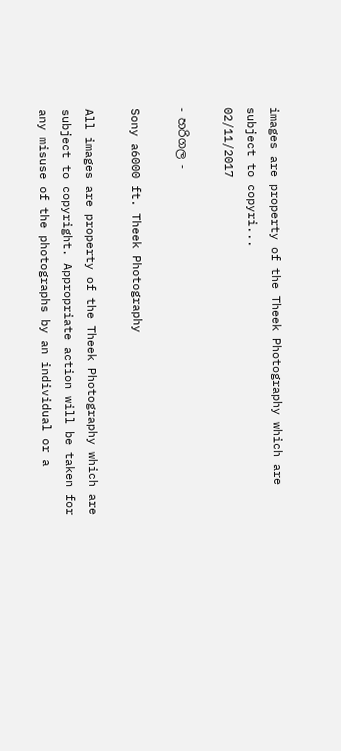images are property of the Theek Photography which are subject to copyri...
02/11/2017

- හ‍රි‍ග‍ල -

Sony a6000 ft. Theek Photography

All images are property of the Theek Photography which are subject to copyright. Appropriate action will be taken for any misuse of the photographs by an individual or a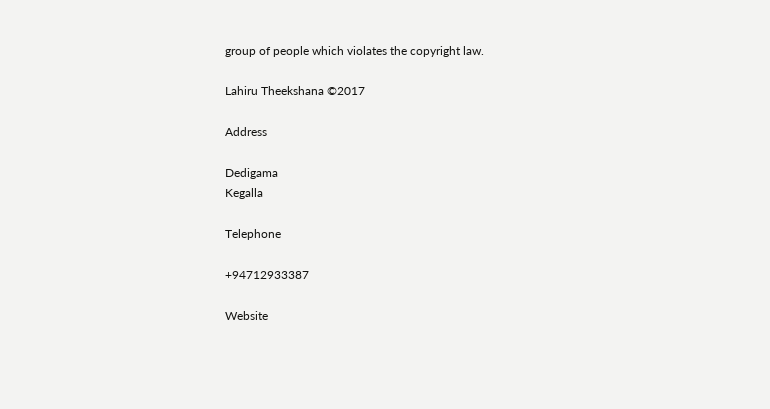group of people which violates the copyright law.

Lahiru Theekshana ©2017

Address

Dedigama
Kegalla

Telephone

+94712933387

Website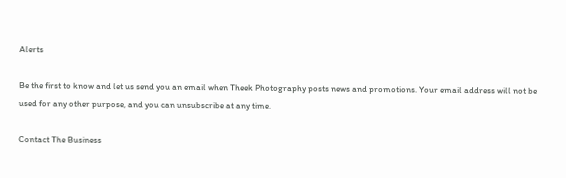Alerts

Be the first to know and let us send you an email when Theek Photography posts news and promotions. Your email address will not be used for any other purpose, and you can unsubscribe at any time.

Contact The Business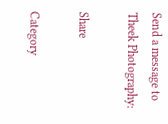Send a message to Theek Photography:

Share

Category